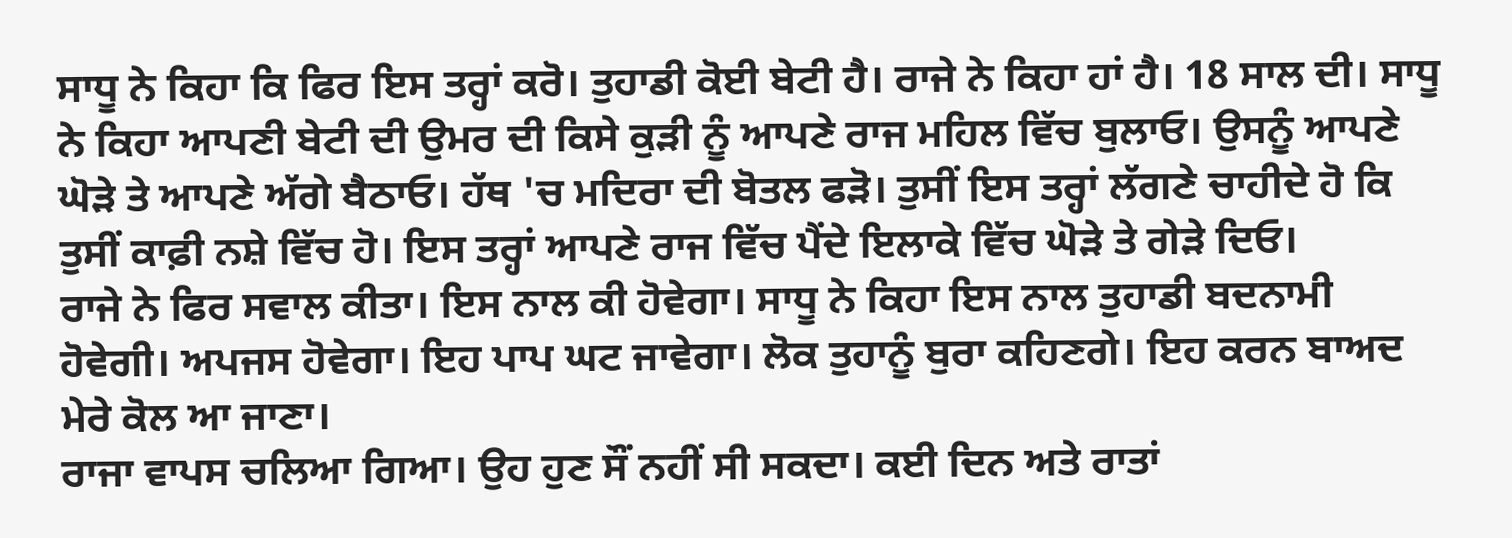ਸਾਧੂ ਨੇ ਕਿਹਾ ਕਿ ਫਿਰ ਇਸ ਤਰ੍ਹਾਂ ਕਰੋ। ਤੁਹਾਡੀ ਕੋਈ ਬੇਟੀ ਹੈ। ਰਾਜੇ ਨੇ ਕਿਹਾ ਹਾਂ ਹੈ। 18 ਸਾਲ ਦੀ। ਸਾਧੂ ਨੇ ਕਿਹਾ ਆਪਣੀ ਬੇਟੀ ਦੀ ਉਮਰ ਦੀ ਕਿਸੇ ਕੁੜੀ ਨੂੰ ਆਪਣੇ ਰਾਜ ਮਹਿਲ ਵਿੱਚ ਬੁਲਾਓ। ਉਸਨੂੰ ਆਪਣੇ ਘੋੜੇ ਤੇ ਆਪਣੇ ਅੱਗੇ ਬੈਠਾਓ। ਹੱਥ 'ਚ ਮਦਿਰਾ ਦੀ ਬੋਤਲ ਫੜੋ। ਤੁਸੀਂ ਇਸ ਤਰ੍ਹਾਂ ਲੱਗਣੇ ਚਾਹੀਦੇ ਹੋ ਕਿ ਤੁਸੀਂ ਕਾਫ਼ੀ ਨਸ਼ੇ ਵਿੱਚ ਹੋ। ਇਸ ਤਰ੍ਹਾਂ ਆਪਣੇ ਰਾਜ ਵਿੱਚ ਪੈਂਦੇ ਇਲਾਕੇ ਵਿੱਚ ਘੋੜੇ ਤੇ ਗੇੜੇ ਦਿਓ।
ਰਾਜੇ ਨੇ ਫਿਰ ਸਵਾਲ ਕੀਤਾ। ਇਸ ਨਾਲ ਕੀ ਹੋਵੇਗਾ। ਸਾਧੂ ਨੇ ਕਿਹਾ ਇਸ ਨਾਲ ਤੁਹਾਡੀ ਬਦਨਾਮੀ ਹੋਵੇਗੀ। ਅਪਜਸ ਹੋਵੇਗਾ। ਇਹ ਪਾਪ ਘਟ ਜਾਵੇਗਾ। ਲੋਕ ਤੁਹਾਨੂੰ ਬੁਰਾ ਕਹਿਣਗੇ। ਇਹ ਕਰਨ ਬਾਅਦ ਮੇਰੇ ਕੋਲ ਆ ਜਾਣਾ।
ਰਾਜਾ ਵਾਪਸ ਚਲਿਆ ਗਿਆ। ਉਹ ਹੁਣ ਸੌਂ ਨਹੀਂ ਸੀ ਸਕਦਾ। ਕਈ ਦਿਨ ਅਤੇ ਰਾਤਾਂ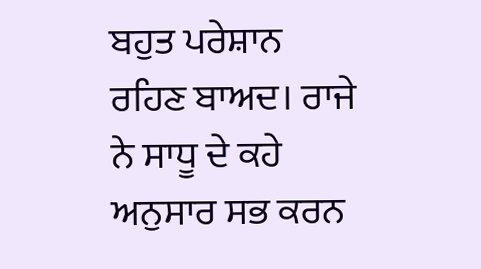ਬਹੁਤ ਪਰੇਸ਼ਾਨ ਰਹਿਣ ਬਾਅਦ। ਰਾਜੇ ਨੇ ਸਾਧੂ ਦੇ ਕਹੇ ਅਨੁਸਾਰ ਸਭ ਕਰਨ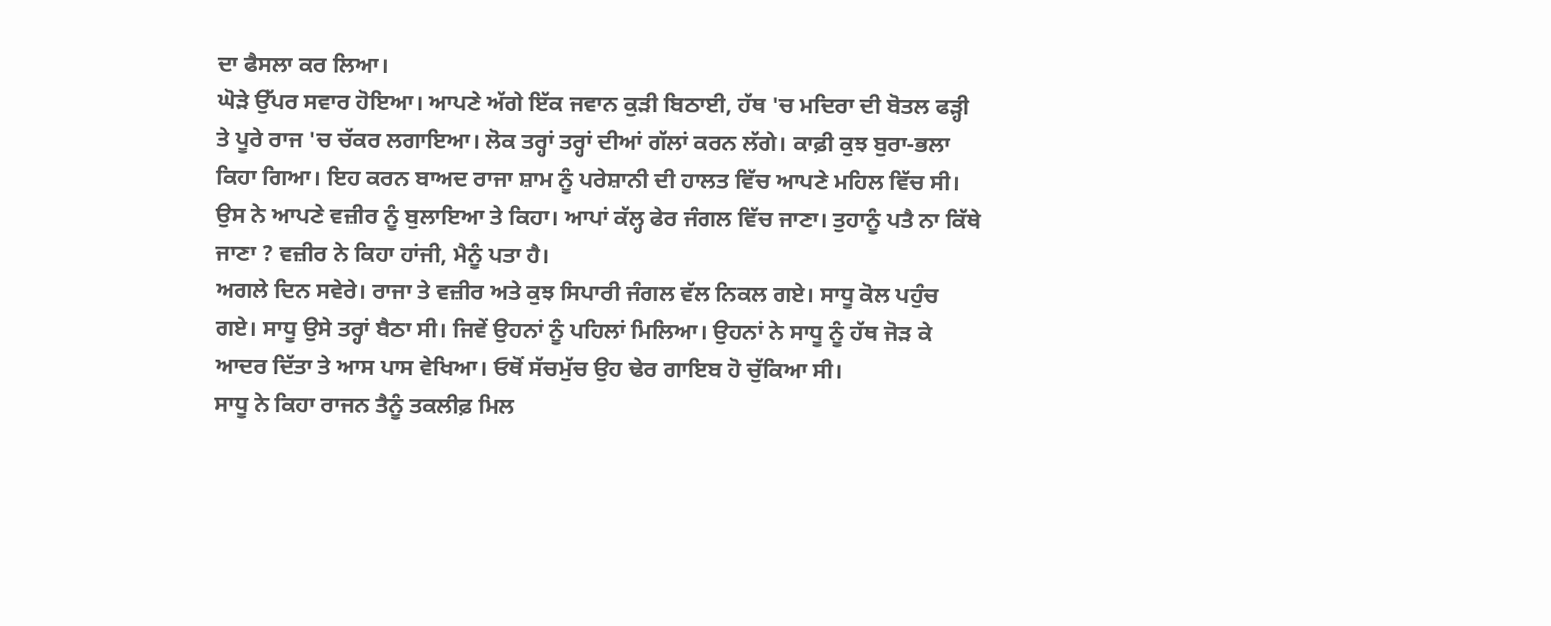ਦਾ ਫੈਸਲਾ ਕਰ ਲਿਆ।
ਘੋੜੇ ਉੱਪਰ ਸਵਾਰ ਹੋਇਆ। ਆਪਣੇ ਅੱਗੇ ਇੱਕ ਜਵਾਨ ਕੁੜੀ ਬਿਠਾਈ, ਹੱਥ 'ਚ ਮਦਿਰਾ ਦੀ ਬੋਤਲ ਫੜ੍ਹੀ ਤੇ ਪੂਰੇ ਰਾਜ 'ਚ ਚੱਕਰ ਲਗਾਇਆ। ਲੋਕ ਤਰ੍ਹਾਂ ਤਰ੍ਹਾਂ ਦੀਆਂ ਗੱਲਾਂ ਕਰਨ ਲੱਗੇ। ਕਾਫ਼ੀ ਕੁਝ ਬੁਰਾ-ਭਲਾ ਕਿਹਾ ਗਿਆ। ਇਹ ਕਰਨ ਬਾਅਦ ਰਾਜਾ ਸ਼ਾਮ ਨੂੰ ਪਰੇਸ਼ਾਨੀ ਦੀ ਹਾਲਤ ਵਿੱਚ ਆਪਣੇ ਮਹਿਲ ਵਿੱਚ ਸੀ। ਉਸ ਨੇ ਆਪਣੇ ਵਜ਼ੀਰ ਨੂੰ ਬੁਲਾਇਆ ਤੇ ਕਿਹਾ। ਆਪਾਂ ਕੱਲ੍ਹ ਫੇਰ ਜੰਗਲ ਵਿੱਚ ਜਾਣਾ। ਤੁਹਾਨੂੰ ਪਤੈ ਨਾ ਕਿੱਥੇ ਜਾਣਾ ? ਵਜ਼ੀਰ ਨੇ ਕਿਹਾ ਹਾਂਜੀ, ਮੈਨੂੰ ਪਤਾ ਹੈ।
ਅਗਲੇ ਦਿਨ ਸਵੇਰੇ। ਰਾਜਾ ਤੇ ਵਜ਼ੀਰ ਅਤੇ ਕੁਝ ਸਿਪਾਰੀ ਜੰਗਲ ਵੱਲ ਨਿਕਲ ਗਏ। ਸਾਧੂ ਕੋਲ ਪਹੁੰਚ ਗਏ। ਸਾਧੂ ਉਸੇ ਤਰ੍ਹਾਂ ਬੈਠਾ ਸੀ। ਜਿਵੇਂ ਉਹਨਾਂ ਨੂੰ ਪਹਿਲਾਂ ਮਿਲਿਆ। ਉਹਨਾਂ ਨੇ ਸਾਧੂ ਨੂੰ ਹੱਥ ਜੋੜ ਕੇ ਆਦਰ ਦਿੱਤਾ ਤੇ ਆਸ ਪਾਸ ਵੇਖਿਆ। ਓਥੋਂ ਸੱਚਮੁੱਚ ਉਹ ਢੇਰ ਗਾਇਬ ਹੋ ਚੁੱਕਿਆ ਸੀ।
ਸਾਧੂ ਨੇ ਕਿਹਾ ਰਾਜਨ ਤੈਨੂੰ ਤਕਲੀਫ਼ ਮਿਲ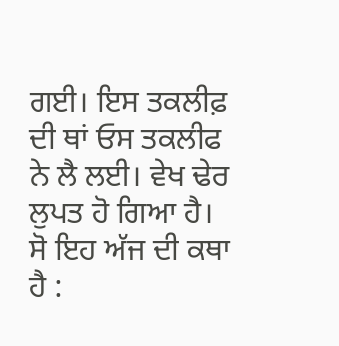ਗਈ। ਇਸ ਤਕਲੀਫ਼ ਦੀ ਥਾਂ ਓਸ ਤਕਲੀਫ ਨੇ ਲੈ ਲਈ। ਵੇਖ ਢੇਰ ਲੁਪਤ ਹੋ ਗਿਆ ਹੈ।
ਸੋ ਇਹ ਅੱਜ ਦੀ ਕਥਾ ਹੈ :